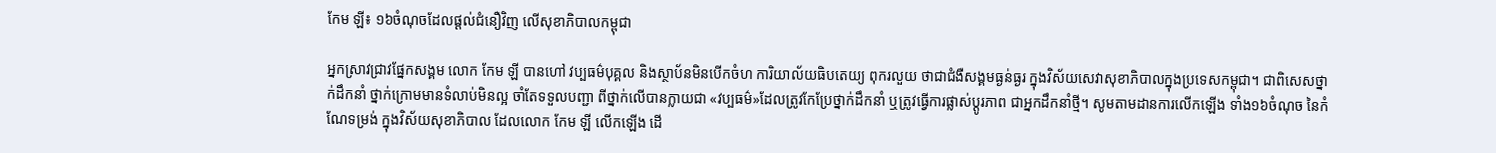កែម ឡី៖ ១៦ចំណុចដែលផ្ដល់ជំនឿវិញ លើសុខាភិបាលកម្ពុជា

អ្នកស្រាវជ្រាវផ្នែកសង្គម លោក កែម ឡី បានហៅ វប្បធម៌បុគ្គល និងស្ថាប័នមិនបើកចំហ ការិយាល័យធិបតេយ្យ ពុករលួយ ថាជាជំងឺសង្គមធ្ងន់ធ្ងរ ក្នុងវិស័យសេវាសុខាភិបាលក្នុងប្រទេសកម្ពុជា។ ជាពិសេសថ្នាក់ដឹកនាំ ថ្នាក់ក្រោមមានទំលាប់មិនល្អ ចាំតែទទួលបញ្ជា ពីថ្នាក់លើបានក្លាយជា «វប្បធម៌»ដែលត្រូវកែប្រែថ្នាក់ដឹកនាំ ឬត្រូវធ្វើការផ្លាស់ប្តូរភាព ជាអ្នកដឹកនាំថ្មី។ សូមតាមដានការលើកឡើង ទាំង១៦ចំណុច នៃកំណែទម្រង់ ក្នុងវិស័យសុខាភិបាល ដែលលោក កែម ឡី លើកឡើង ដើ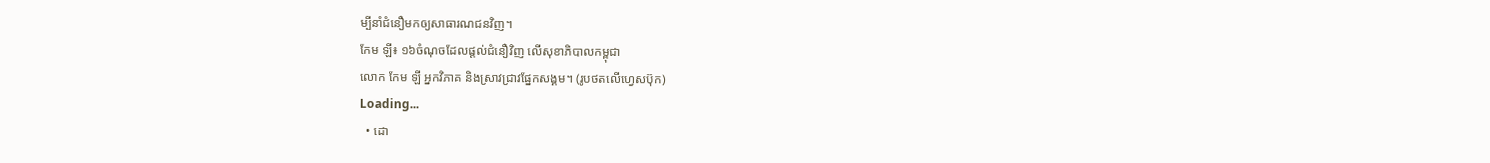ម្បីនាំជំនឿមកឲ្យសាធារណជនវិញ។
កែម ឡី៖ ១៦ចំណុចដែលផ្ដល់ជំនឿវិញ លើសុខាភិបាលកម្ពុជា
លោក កែម ឡី អ្នកវិភាគ និងស្រាវជ្រាវផ្នែកសង្គម។ (រូបថតលើហ្វេសប៊ុក)
Loading...
  • ដោ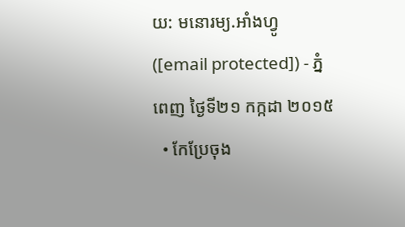យ: មនោរម្យ.អាំងហ្វូ ([email protected]) - ភ្នំពេញ ថ្ងៃទី២១ កក្កដា ២០១៥
  • កែប្រែចុង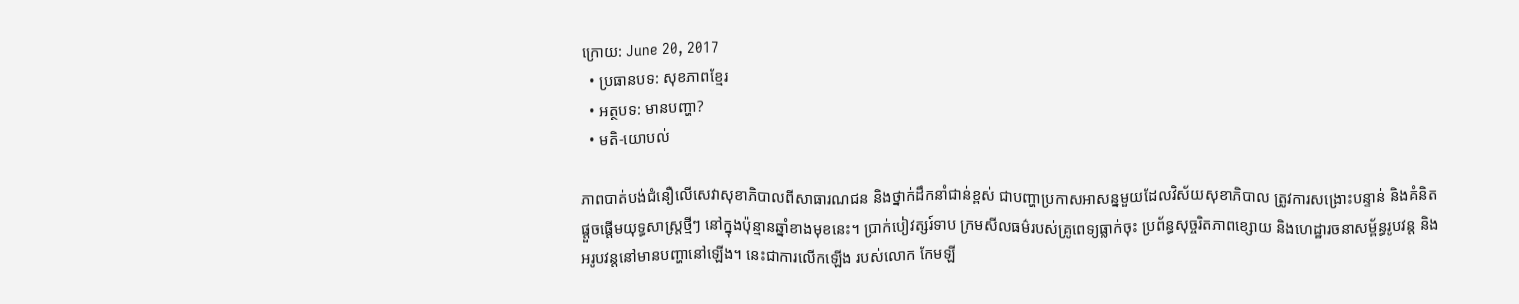ក្រោយ: June 20, 2017
  • ប្រធានបទ: សុខភាពខ្មែរ
  • អត្ថបទ: មានបញ្ហា?
  • មតិ-យោបល់

ភាពបាត់បង់ជំនឿលើសេវាសុខាភិបាលពីសាធារណជន និងថ្នាក់ដឹកនាំជាន់ខ្ពស់ ជាបញ្ហាប្រកាសអាសន្នមួយដែលវិស័យសុខាភិបាល ត្រូវការសង្រោះបន្ទាន់ និងគំនិតផ្តួចផ្តើមយុទ្ធសាស្រ្តថ្មីៗ នៅក្នុងប៉ុន្មានឆ្នាំខាងមុខនេះ។ ប្រាក់បៀវត្សរ៍ទាប ក្រមសីលធម៌របស់គ្រូពេទ្យធ្លាក់ចុះ ប្រព័ន្ធសុច្ចរិតភាពខ្សោយ និងហេដ្ឋារចនាសម្ព័ន្ធរូបវន្ត និងអរូបវន្តនៅមានបញ្ហានៅឡើង។ នេះជាការលើកឡើង របស់លោក កែមឡី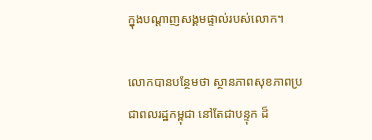ក្នុងបណ្តាញសង្គមផ្ទាល់របស់លោក។

លោកបានបន្ថែមថា ស្ថានភាពសុខភាពប្រជាពលរដ្ឋកម្ពុជា នៅតែជាបន្ទុក ដ៏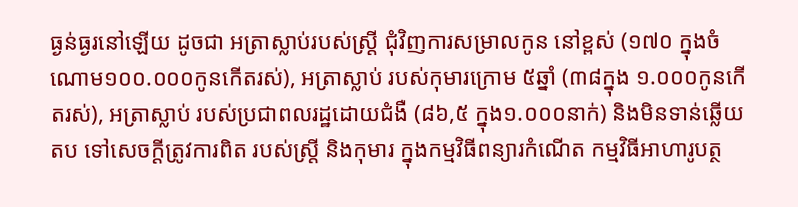ធ្ងន់ធ្ងរនៅឡើយ ដូចជា អត្រាស្លាប់របស់ស្រ្តី ជុំវិញការសម្រាលកូន នៅខ្ពស់ (១៧០ ក្នុងចំណោម១០០.០០០កូនកើតរស់), អត្រាស្លាប់ របស់កុមារក្រោម ៥ឆ្នាំ (៣៨ក្នុង ១.០០០កូនកើតរស់), អត្រាស្លាប់ របស់ប្រជាពលរដ្ឋដោយជំងឺ (៨៦,៥ ក្នុង១.០០០នាក់) និងមិនទាន់ឆ្លើយតប ទៅសេចក្តីត្រូវការពិត របស់ស្រ្តី និងកុមារ ក្នុងកម្មវិធីពន្យារកំណើត កម្មវិធីអាហារូបត្ថ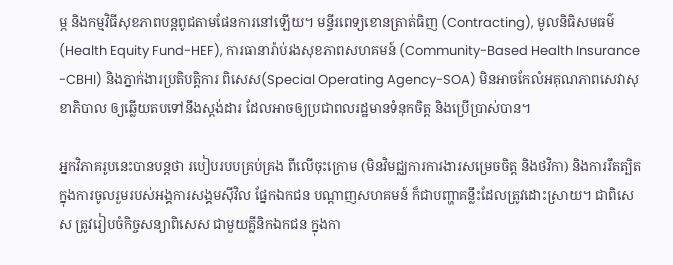ម្ភ និងកម្មវិធីសុខភាពបន្តពូជតាមផែនការនៅឡើយ។ មន្ទីរពេទ្យខោនត្រាត់ធិញ (Contracting), មូលនិធិសមធម៌ (Health Equity Fund-HEF), ការធានារ៉ាប់រងសុខភាពសហគមន៍ (Community-Based Health Insurance -CBHI) និងភ្នាក់ងារប្រតិបត្តិការ ពិសេស(Special Operating Agency-SOA) មិនអាចកែលំអគុណភាពសេវាសុខាភិបាល ឲ្យឆ្លើយតបទៅនឹងស្តង់ដារ ដែលអាចឲ្យប្រជាពលរដ្ឋមានទំនុកចិត្ត និងប្រើប្រាស់បាន។

អ្នកវិភាគរូបនេះបានបន្តថា របៀបរបបគ្រប់គ្រង ពីលើចុះក្រោម (មិនវិមជ្ឈការការងារសម្រេចចិត្ត និងថវិកា) និងការរឹតត្បិត ក្នុងការចូលរួមរបស់អង្គការសង្គមស៊ីវិល ផ្នែកឯកជន បណ្តាញសហគមន៍ ក៏ជាបញ្ហាគន្លឹះដែលត្រូវដោះស្រាយ។ ជាពិសេស ត្រូវរៀបចំកិច្ចសន្យាពិសេស ជាមួយគ្លីនិកឯកជន ក្នុងកា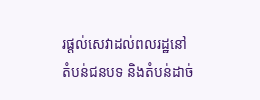រផ្តល់សេវាដល់ពលរដ្ឋនៅតំបន់ជនបទ និងតំបន់ដាច់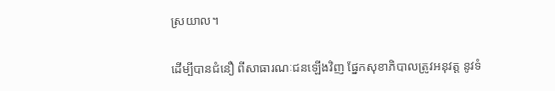ស្រយាល។

ដើម្បីបានជំនឿ ពីសាធារណៈជនឡើងវិញ ផ្នែកសុខាភិបាលត្រូវអនុវត្ត នូវទំ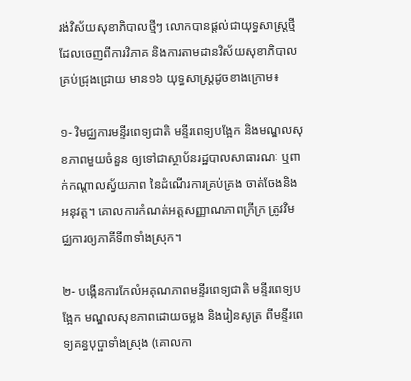រង់វិស័យសុខាភិបាលថ្មីៗ លោកបានផ្តល់ជាយុទ្ធសាស្រ្តថ្មី ដែលចេញពីការវិភាគ និងការតាមដានវិស័យសុខាភិបាល គ្រប់ជ្រុងជ្រោយ មាន១៦ យុទ្ធសាស្រ្តដូចខាងក្រោម៖

១- វិមជ្ឈការមន្ទីរពេទ្យជាតិ មន្ទីរពេទ្យបង្អែក និងមណ្ឌលសុខភាពមួយចំនួន ឲ្យទៅជាស្ថាប័នរដ្ឋបាលសាធារណៈ ឬពាក់កណ្តាលស្វ័យភាព នៃដំណើរការគ្រប់គ្រង ចាត់ចែងនិងអនុវត្ត។ គោលការកំណត់អត្តសញ្ញាណភាពក្រីក្រ ត្រូវវិមជ្ឈការឲ្យភាគីទី៣ទាំងស្រុក។

២- បង្កើនការកែលំអគុណភាពមន្ទីរពេទ្យជាតិ មន្ទីរពេទ្យបង្អែក មណ្ឌលសុខភាពដោយចម្លង និងរៀនសូត្រ ពីមន្ទីរពេទ្យគន្ធបុប្ផាទាំងស្រុង (គោលកា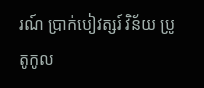រណ៍ ប្រាក់បៀវត្សរ៍ វិន័យ ប្រូតូកូល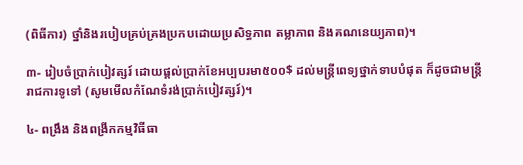(ពិធីការ) ថ្នាំនិងរបៀបគ្រប់គ្រងប្រកបដោយប្រសិទ្ធភាព តម្លាភាព និងគណនេយ្យភាព)។

៣- រៀបចំប្រាក់បៀវត្សរ៍ ដោយផ្តល់ប្រាក់ខែអប្បបរមា៥០០$ ដល់មន្រ្តីពេទ្យថ្នាក់ទាបបំផុត ក៏ដូចជាមន្ត្រីរាជការទូទៅ (សូមមើលកំណែទំរង់ប្រាក់បៀវត្សរ៍)។

៤- ពង្រឹង និងពង្រីកកម្មវិធីធា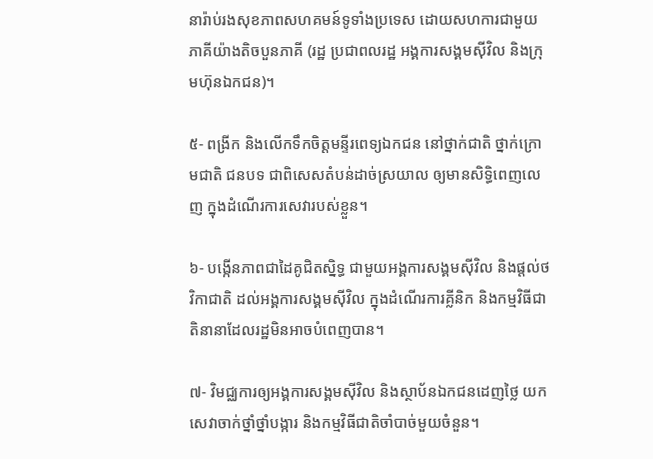នារ៉ាប់រងសុខភាពសហគមន៍ទូទាំងប្រទេស ដោយសហការជាមួយភាគីយ៉ាងតិចបួនភាគី (រដ្ឋ ប្រជាពលរដ្ឋ អង្គការសង្គមស៊ីវិល និងក្រុមហ៊ុនឯកជន)។

៥- ពង្រីក និងលើកទឹកចិត្តមន្ទីរពេទ្យឯកជន នៅថ្នាក់ជាតិ ថ្នាក់ក្រោមជាតិ ជនបទ ជាពិសេសតំបន់ដាច់ស្រយាល ឲ្យមានសិទ្ធិពេញលេញ ក្នុងដំណើរការសេវារបស់ខ្លួន។

៦- បង្កើនភាពជាដៃគូជិតស្និទ្ធ ជាមួយអង្គការសង្គមស៊ីវិល និងផ្តល់ថវិកាជាតិ ដល់អង្គការសង្គមស៊ីវិល ក្នុងដំណើរការគ្លីនិក និងកម្មវិធីជាតិនានាដែលរដ្ឋមិនអាចបំពេញបាន។

៧- វិមជ្ឈការឲ្យអង្គការសង្គមស៊ីវិល និងស្ថាប័នឯកជនដេញថ្លៃ យកសេវាចាក់ថ្នាំថ្នាំបង្ការ និងកម្មវិធីជាតិចាំបាច់មួយចំនួន។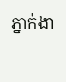ភ្នាក់ងា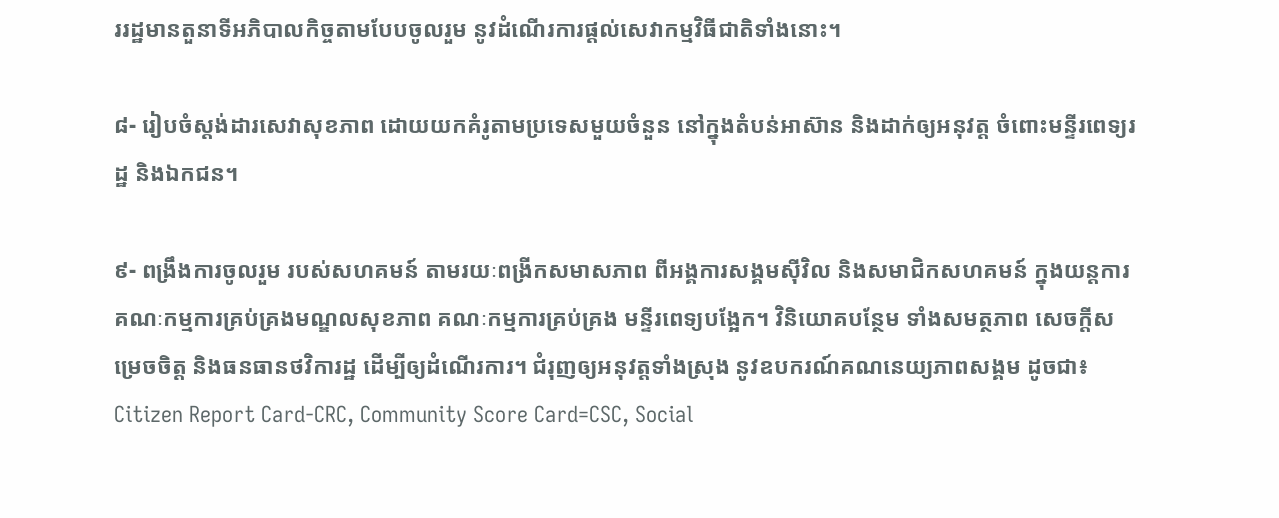ររដ្ឋមានតួនាទីអភិបាលកិច្ចតាមបែបចូលរួម នូវដំណើរការផ្តល់សេវាកម្មវិធីជាតិទាំងនោះ។

៨- រៀបចំស្តង់ដារសេវាសុខភាព ដោយយកគំរូតាមប្រទេសមួយចំនួន នៅក្នុងតំបន់អាស៊ាន និងដាក់ឲ្យអនុវត្ត ចំពោះមន្ទីរពេទ្យរដ្ឋ និងឯកជន។

៩- ពង្រឹងការចូលរួម របស់សហគមន៍ តាមរយៈពង្រីកសមាសភាព ពីអង្គការសង្គមស៊ីវិល និងសមាជិកសហគមន៍ ក្នុងយន្តការគណៈកម្មការគ្រប់គ្រងមណ្ឌលសុខភាព គណៈកម្មការគ្រប់គ្រង មន្ទីរពេទ្យបង្អែក។ វិនិយោគបន្ថែម ទាំងសមត្ថភាព សេចក្តីសម្រេចចិត្ត និងធនធានថវិការដ្ឋ ដើម្បីឲ្យដំណើរការ។ ជំរុញឲ្យអនុវត្តទាំងស្រុង នូវឧបករណ៍គណនេយ្យភាពសង្គម ដូចជា៖ Citizen Report Card-CRC, Community Score Card=CSC, Social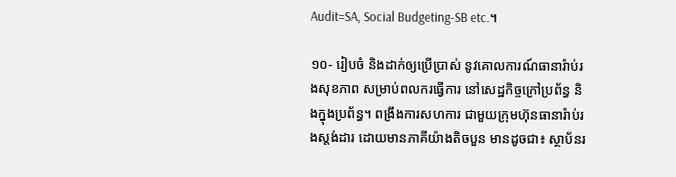Audit=SA, Social Budgeting-SB etc.។

១០- រៀបចំ និងដាក់ឲ្យប្រើប្រាស់ នូវគោលការណ៍ធានារ៉ាប់រងសុខភាព សម្រាប់ពលករធ្វើការ នៅសេដ្ឋកិច្ចក្រៅប្រព័ន្ធ និងក្នុងប្រព័ន្ធ។ ពង្រឹងការសហការ ជាមួយក្រុមហ៊ុនធានារ៉ាប់រងស្តង់ដារ ដោយមានភាគីយ៉ាងតិចបួន មានដូចជា៖ ស្ថាប័នរ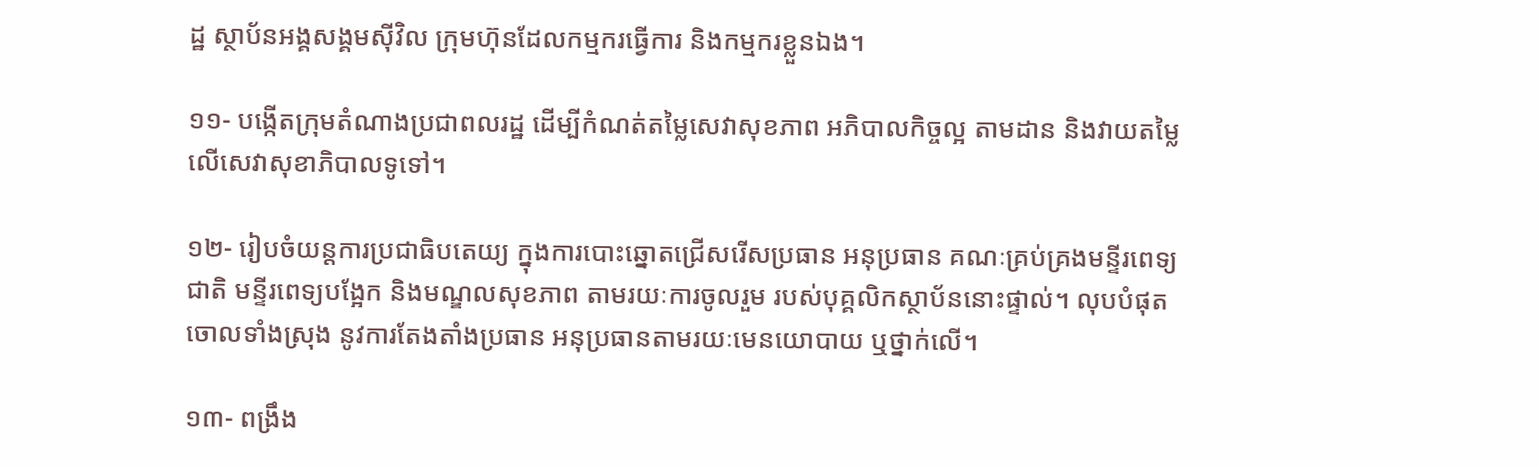ដ្ឋ ស្ថាប័នអង្គសង្គមស៊ីវិល ក្រុមហ៊ុនដែលកម្មករធ្វើការ និងកម្មករខ្លួនឯង។

១១- បង្កើតក្រុមតំណាងប្រជាពលរដ្ឋ ដើម្បីកំណត់តម្លៃសេវាសុខភាព អភិបាលកិច្ចល្អ តាមដាន និងវាយតម្លៃ លើសេវាសុខាភិបាលទូទៅ។

១២- រៀបចំយន្តការប្រជាធិបតេយ្យ ក្នុងការបោះឆ្នោតជ្រើសរើសប្រធាន អនុប្រធាន គណៈគ្រប់គ្រងមន្ទីរពេទ្យជាតិ មន្ទីរពេទ្យបង្អែក និងមណ្ឌលសុខភាព តាមរយៈការចូលរួម របស់បុគ្គលិកស្ថាប័ននោះផ្ទាល់។ លុបបំផុតចោលទាំងស្រុង នូវការតែងតាំងប្រធាន អនុប្រធានតាមរយៈមេនយោបាយ ឬថ្នាក់លើ។

១៣- ពង្រឹង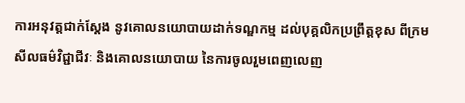ការអនុវត្តជាក់ស្តែង នូវគោលនយោបាយដាក់ទណ្ឌកម្ម ដល់បុគ្គលិកប្រព្រឹត្តខុស ពីក្រមសីលធម៌វិជ្ជាជីវៈ និងគោលនយោបាយ នៃការចូលរួមពេញលេញ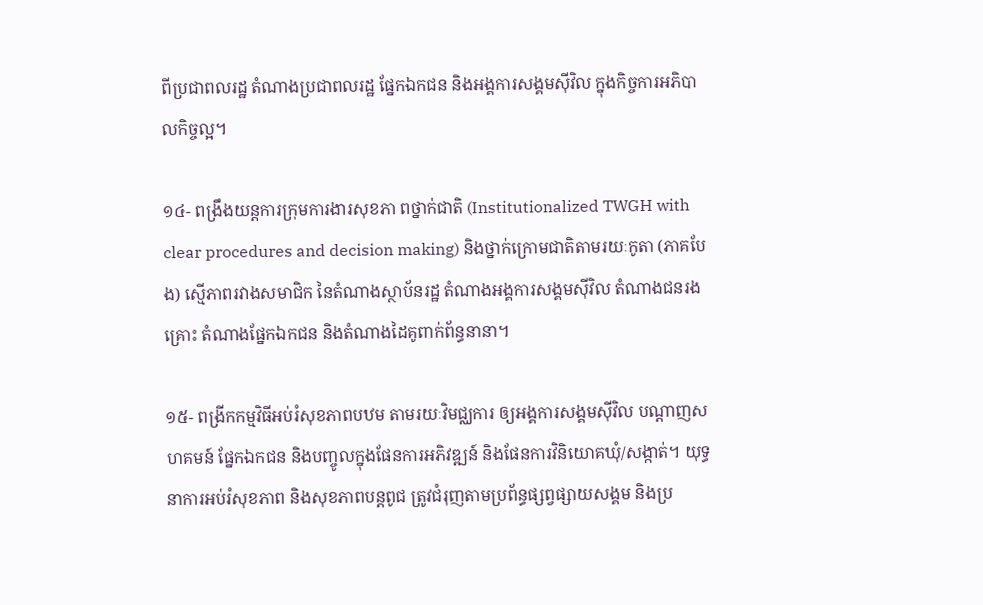ពីប្រជាពលរដ្ឋ តំណាងប្រជាពលរដ្ឋ ផ្នែកឯកជន និងអង្គការសង្គមស៊ីវិល ក្នុងកិច្ចការអភិបាលកិច្ចល្អ។

១៤- ពង្រឹងយន្តការក្រុមការងារសុខភា ពថ្នាក់ជាតិ (Institutionalized TWGH with clear procedures and decision making) និងថ្នាក់ក្រោមជាតិតាមរយៈកូតា (ភាគបែង) ស្មើភាពរវាងសមាជិក នៃតំណាងស្ថាប័នរដ្ឋ តំណាងអង្គការសង្គមស៊ីវិល តំណាងជនរងគ្រោះ តំណាងផ្នែកឯកជន និងតំណាងដៃគូពាក់ព័ន្ធនានា។

១៥- ពង្រីកកម្មវិធីអប់រំសុខភាពបឋម តាមរយៈវិមជ្ឈការ ឲ្យអង្គការសង្គមស៊ីវិល បណ្តាញសហគមន៍ ផ្នែកឯកជន និងបញ្ចូលក្នុងផែនការអភិវឌ្ឍន៍ និងផែនការវិនិយោគឃុំ/សង្កាត់។ យុទ្ធនាការអប់រំសុខភាព និងសុខភាពបន្តពូជ ត្រូវជំរុញតាមប្រព័ន្ធផ្សព្វផ្សាយសង្គម និងប្រ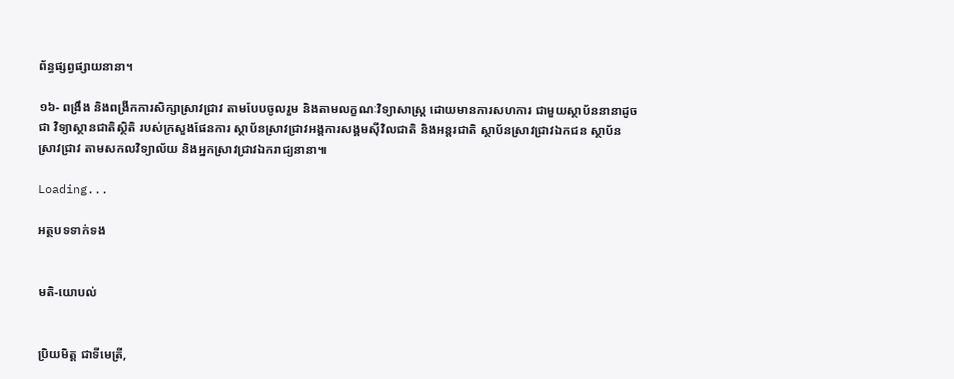ព័ន្ធផ្សព្វផ្សាយនានា។

១៦- ពង្រឹង និងពង្រីកការសិក្សាស្រាវជ្រាវ តាមបែបចូលរួម និងតាមលក្ខណៈវិទ្យាសាស្ត្រ ដោយមានការសហការ ជាមួយស្ថាប័ននានាដូចជា វិទ្យាស្ថានជាតិស្ថិតិ របស់ក្រសួងផែនការ ស្ថាប័នស្រាវជ្រាវអង្គការសង្គមស៊ីវិលជាតិ និងអន្តរជាតិ ស្ថាប័នស្រាវជ្រាវឯកជន ស្ថាប័នស្រាវជ្រាវ តាមសកលវិទ្យាល័យ និងអ្នកស្រាវជ្រាវឯករាជ្យនានា៕

Loading...

អត្ថបទទាក់ទង


មតិ-យោបល់


ប្រិយមិត្ត ជាទីមេត្រី,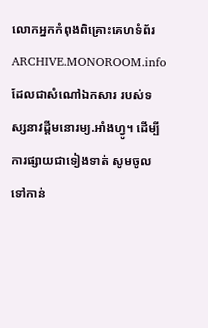លោកអ្នកកំពុងពិគ្រោះគេហទំព័រ ARCHIVE.MONOROOM.info ដែលជាសំណៅឯកសារ របស់ទស្សនាវដ្ដីមនោរម្យ.អាំងហ្វូ។ ដើម្បីការផ្សាយជាទៀងទាត់ សូមចូលទៅកាន់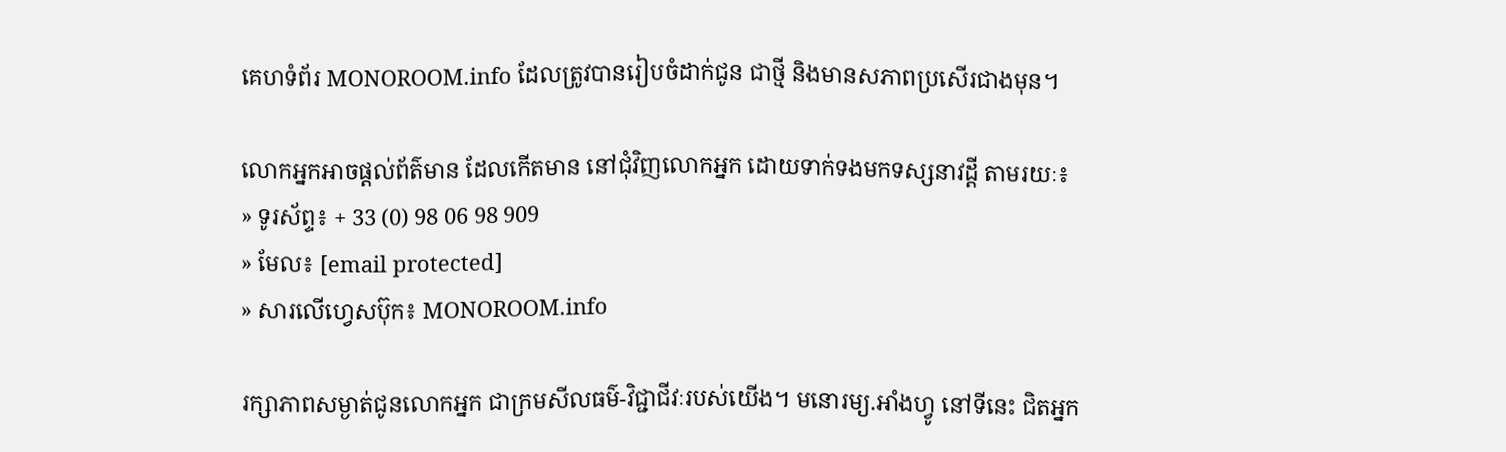គេហទំព័រ MONOROOM.info ដែលត្រូវបានរៀបចំដាក់ជូន ជាថ្មី និងមានសភាពប្រសើរជាងមុន។

លោកអ្នកអាចផ្ដល់ព័ត៌មាន ដែលកើតមាន នៅជុំវិញលោកអ្នក ដោយទាក់ទងមកទស្សនាវដ្ដី តាមរយៈ៖
» ទូរស័ព្ទ៖ + 33 (0) 98 06 98 909
» មែល៖ [email protected]
» សារលើហ្វេសប៊ុក៖ MONOROOM.info

រក្សាភាពសម្ងាត់ជូនលោកអ្នក ជាក្រមសីលធម៌-វិជ្ជាជីវៈរបស់យើង។ មនោរម្យ.អាំងហ្វូ នៅទីនេះ ជិតអ្នក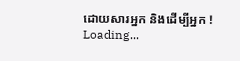ដោយសារអ្នក និងដើម្បីអ្នក !
Loading...